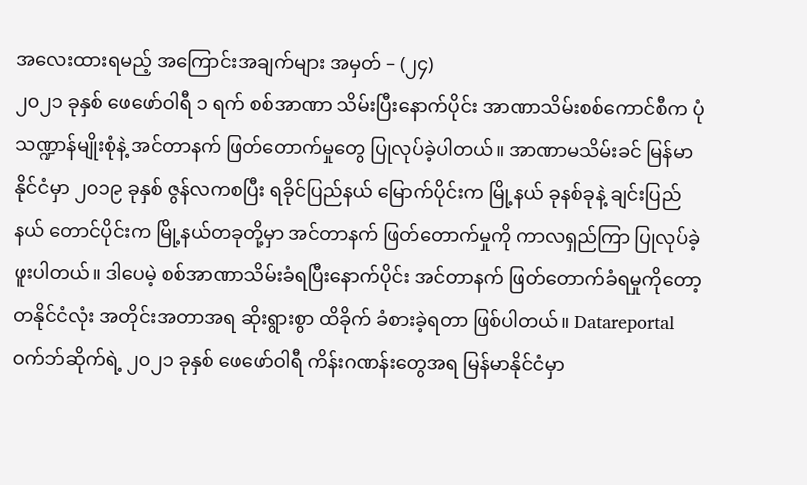အလေးထားရမည့် အကြောင်းအချက်များ အမှတ် – (၂၄)
၂၀၂၁ ခုနှစ် ဖေဖော်ဝါရီ ၁ ရက် စစ်အာဏာ သိမ်းပြီးနောက်ပိုင်း အာဏာသိမ်းစစ်ကောင်စီက ပုံသဏ္ဍာန်မျိုးစုံနဲ့ အင်တာနက် ဖြတ်တောက်မှုတွေ ပြုလုပ်ခဲ့ပါတယ်။ အာဏာမသိမ်းခင် မြန်မာနိုင်ငံမှာ ၂၀၁၉ ခုနှစ် ဇွန်လကစပြီး ရခိုင်ပြည်နယ် မြောက်ပိုင်းက မြို့နယ် ခုနစ်ခုနဲ့ ချင်းပြည်နယ် တောင်ပိုင်းက မြို့နယ်တခုတို့မှာ အင်တာနက် ဖြတ်တောက်မှုကို ကာလရှည်ကြာ ပြုလုပ်ခဲ့ဖူးပါတယ်။ ဒါပေမဲ့ စစ်အာဏာသိမ်းခံရပြီးနောက်ပိုင်း အင်တာနက် ဖြတ်တောက်ခံရမှုကိုတော့ တနိုင်ငံလုံး အတိုင်းအတာအရ ဆိုးရွားစွာ ထိခိုက် ခံစားခဲ့ရတာ ဖြစ်ပါတယ်။ Datareportal ဝက်ဘ်ဆိုက်ရဲ့ ၂၀၂၁ ခုနှစ် ဖေဖော်ဝါရီ ကိန်းဂဏန်းတွေအရ မြန်မာနိုင်ငံမှာ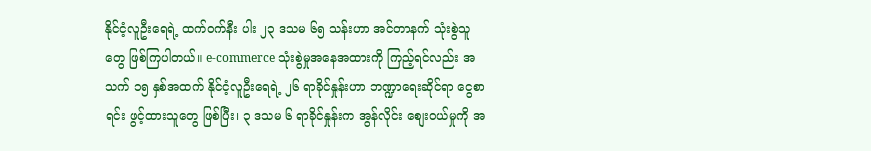နိုင်ငံ့လူဦးရေရဲ့ ထက်ဝက်နီး ပါး ၂၃ ဒသမ ၆၅ သန်းဟာ အင်တာနက် သုံးစွဲသူတွေ ဖြစ်ကြပါတယ်။ e-commerce သုံးစွဲမှုအနေအထားကို ကြည့်ရင်လည်း အသက် ၁၅ နှစ်အထက် နိုင်ငံ့လူဦးရေရဲ့ ၂၆ ရာခိုင်နှုန်းဟာ ဘဏ္ဍာရေးဆိုင်ရာ ငွေစာရင်း ဖွင့်ထားသူတွေ ဖြစ်ပြီး၊ ၃ ဒသမ ၆ ရာခိုင်နှုန်းက အွန်လိုင်း စျေးဝယ်မှုကို အ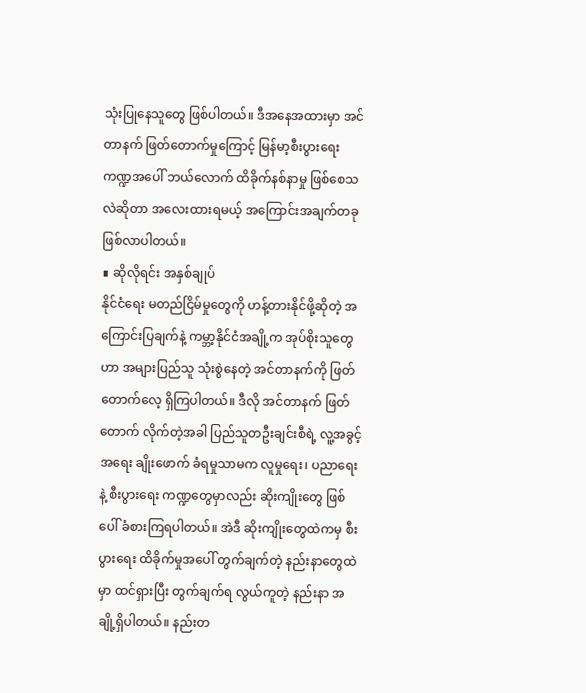သုံးပြုနေသူတွေ ဖြစ်ပါတယ်။ ဒီအနေအထားမှာ အင်တာနက် ဖြတ်တောက်မှုကြောင့် မြန်မာ့စီးပွားရေး ကဏ္ဍအပေါ် ဘယ်လောက် ထိခိုက်နစ်နာမှု ဖြစ်စေသလဲဆိုတာ အလေးထားရမယ့် အကြောင်းအချက်တခု ဖြစ်လာပါတယ်။
∎ ဆိုလိုရင်း အနှစ်ချုပ်
နိုင်ငံရေး မတည်ငြိမ်မှုတွေကို ဟန့်တားနိုင်ဖို့ဆိုတဲ့ အကြောင်းပြချက်နဲ့ ကမ္ဘာ့နိုင်ငံအချို့က အုပ်စိုးသူတွေဟာ အများပြည်သူ သုံးစွဲနေတဲ့ အင်တာနက်ကို ဖြတ်တောက်လေ့ ရှိကြပါတယ်။ ဒီလို အင်တာနက် ဖြတ်တောက် လိုက်တဲ့အခါ ပြည်သူတဦးချင်းစီရဲ့ လူ့အခွင့်အရေး ချိုးဖောက် ခံရမှုသာမက လူမှုရေး၊ ပညာရေးနဲ့ စီးပွားရေး ကဏ္ဍတွေမှာလည်း ဆိုးကျိုးတွေ ဖြစ်ပေါ် ခံစားကြရပါတယ်။ အဲဒီ ဆိုးကျိုးတွေထဲကမှ စီးပွားရေး ထိခိုက်မှုအပေါ် တွက်ချက်တဲ့ နည်းနာတွေထဲမှာ ထင်ရှားပြီး တွက်ချက်ရ လွယ်ကူတဲ့ နည်းနာ အချို့ရှိပါတယ်။ နည်းတ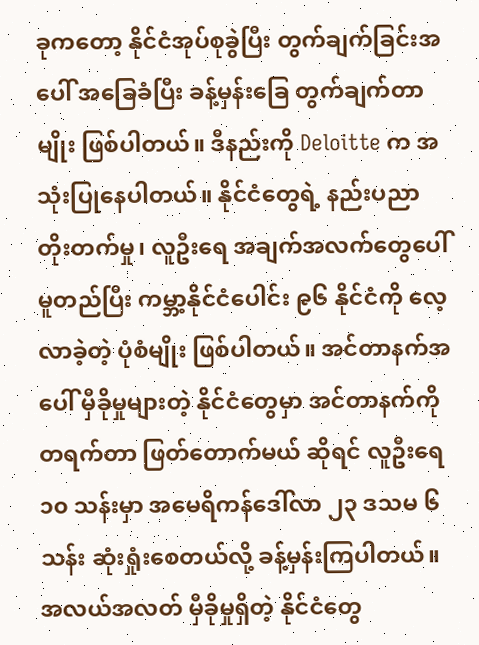ခုကတော့ နိုင်ငံအုပ်စုခွဲပြီး တွက်ချက်ခြင်းအပေါ် အခြေခံပြီး ခန့်မှန်းခြေ တွက်ချက်တာမျိုး ဖြစ်ပါတယ်။ ဒီနည်းကို Deloitte က အသုံးပြုနေပါတယ်။ နိုင်ငံတွေရဲ့ နည်းပညာ တိုးတက်မှု၊ လူဦးရေ အချက်အလက်တွေပေါ် မူတည်ပြီး ကမ္ဘာ့နိုင်ငံပေါင်း ၉၆ နိုင်ငံကို လေ့လာခဲ့တဲ့ ပုံစံမျိုး ဖြစ်ပါတယ်။ အင်တာနက်အပေါ် မှီခိုမှုများတဲ့ နိုင်ငံတွေမှာ အင်တာနက်ကို တရက်တာ ဖြတ်တောက်မယ် ဆိုရင် လူဦးရေ ၁၀ သန်းမှာ အမေရိကန်ဒေါ်လာ ၂၃ ဒသမ ၆ သန်း ဆုံးရှုံးစေတယ်လို့ ခန့်မှန်းကြပါတယ်။ အလယ်အလတ် မှီခိုမှုရှိတဲ့ နိုင်ငံတွေ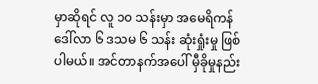မှာဆိုရင် လူ ၁၀ သန်းမှာ အမေရိကန်ဒေါ်လာ ၆ ဒသမ ၆ သန်း ဆုံးရှုံးမှု ဖြစ်ပါမယ်။ အင်တာနက်အပေါ် မှီခိုမှုနည်း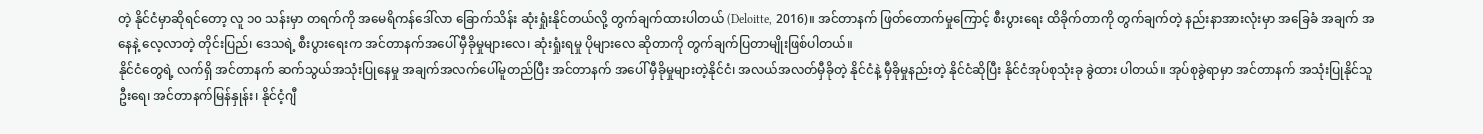တဲ့ နိုင်ငံမှာဆိုရင်တော့ လူ ၁၀ သန်းမှာ တရက်ကို အမေရိကန်ဒေါ်လာ ခြောက်သိန်း ဆုံးရှုံးနိုင်တယ်လို့ တွက်ချက်ထားပါတယ် (Deloitte, 2016)။ အင်တာနက် ဖြတ်တောက်မှုကြောင့် စီးပွားရေး ထိခိုက်တာကို တွက်ချက်တဲ့ နည်းနာအားလုံးမှာ အခြေခံ အချက် အနေနဲ့ လေ့လာတဲ့ တိုင်းပြည်၊ ဒေသရဲ့ စီးပွားရေးက အင်တာနက်အပေါ် မှီခိုမှုများလေ၊ ဆုံးရှုံးရမှု ပိုများလေ ဆိုတာကို တွက်ချက်ပြတာမျိုးဖြစ်ပါတယ်။
နိုင်ငံတွေရဲ့ လက်ရှိ အင်တာနက် ဆက်သွယ်အသုံးပြုနေမှု အချက်အလက်ပေါ်မူတည်ပြီး အင်တာနက် အပေါ် မှီခိုမှုများတဲ့နိုင်ငံ၊ အလယ်အလတ်မှီခိုတဲ့ နိုင်ငံနဲ့ မှီခိုမှုနည်းတဲ့ နိုင်ငံဆိုပြီး နိုင်ငံအုပ်စုသုံးခု ခွဲထား ပါတယ်။ အုပ်စုခွဲရာမှာ အင်တာနက် အသုံးပြုနိုင်သူဦးရေ၊ အင်တာနက်မြန်နှုန်း၊ နိုင်ငံ့ဂျီ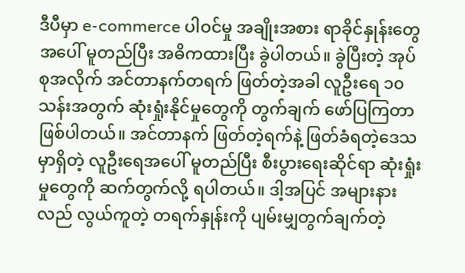ဒီပီမှာ e-commerce ပါဝင်မှု အချိုးအစား ရာခိုင်နှုန်းတွေအပေါ် မူတည်ပြီး အဓိကထားပြီး ခွဲပါတယ်။ ခွဲပြီးတဲ့ အုပ်စုအလိုက် အင်တာနက်တရက် ဖြတ်တဲ့အခါ လူဦးရေ ၁၀ သန်းအတွက် ဆုံးရှုံးနိုင်မှုတွေကို တွက်ချက် ဖော်ပြကြတာဖြစ်ပါတယ်။ အင်တာနက် ဖြတ်တဲ့ရက်နဲ့ ဖြတ်ခံရတဲ့ဒေသမှာရှိတဲ့ လူဦးရေအပေါ် မူတည်ပြီး စီးပွားရေးဆိုင်ရာ ဆုံးရှုံးမှုတွေကို ဆက်တွက်လို့ ရပါတယ်။ ဒါ့အပြင် အများနားလည် လွယ်ကူတဲ့ တရက်နှုန်းကို ပျမ်းမျှတွက်ချက်တဲ့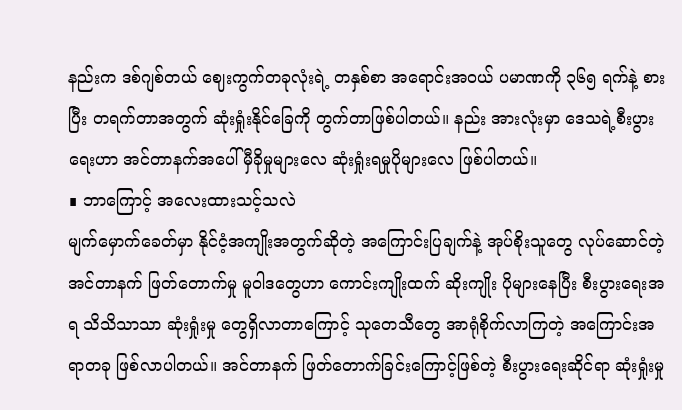နည်းက ဒစ်ဂျစ်တယ် ဈေးကွက်တခုလုံးရဲ့ တနှစ်စာ အရောင်းအဝယ် ပမာဏကို ၃၆၅ ရက်နဲ့ စားပြီး တရက်တာအတွက် ဆုံးရှုံးနိုင်ခြေကို တွက်တာဖြစ်ပါတယ်။ နည်း အားလုံးမှာ ဒေသရဲ့စီးပွားရေးဟာ အင်တာနက်အပေါ် မှီခိုမှုများလေ ဆုံးရှုံးရမှုပိုများလေ ဖြစ်ပါတယ်။
∎ ဘာကြောင့် အလေးထားသင့်သလဲ
မျက်မှောက်ခေတ်မှာ နိုင်ငံ့အကျိုးအတွက်ဆိုတဲ့ အကြောင်းပြချက်နဲ့ အုပ်စိုးသူတွေ လုပ်ဆောင်တဲ့ အင်တာနက် ဖြတ်တောက်မှု မူဝါဒတွေဟာ ကောင်းကျိုးထက် ဆိုးကျိုး ပိုများနေပြီး စီးပွားရေးအရ သိသိသာသာ ဆုံးရှုံးမှု တွေရှိလာတာကြောင့် သုတေသီတွေ အာရုံစိုက်လာကြတဲ့ အကြောင်းအရာတခု ဖြစ်လာပါတယ်။ အင်တာနက် ဖြတ်တောက်ခြင်းကြောင့်ဖြစ်တဲ့ စီးပွားရေးဆိုင်ရာ ဆုံးရှုံးမှု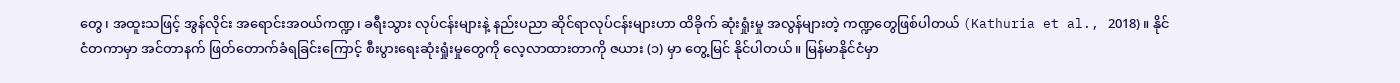တွေ၊ အထူးသဖြင့် အွန်လိုင်း အရောင်းအဝယ်ကဏ္ဍ၊ ခရီးသွား လုပ်ငန်းများနဲ့ နည်းပညာ ဆိုင်ရာလုပ်ငန်းများဟာ ထိခိုက် ဆုံးရှုံးမှု အလွန်များတဲ့ ကဏ္ဍတွေဖြစ်ပါတယ် (Kathuria et al., 2018)။ နိုင်ငံတကာမှာ အင်တာနက် ဖြတ်တောက်ခံရခြင်းကြောင့် စီးပွားရေးဆုံးရှုံးမှုတွေကို လေ့လာထားတာကို ဇယား (၁) မှာ တွေ့မြင် နိုင်ပါတယ်။ မြန်မာနိုင်ငံမှာ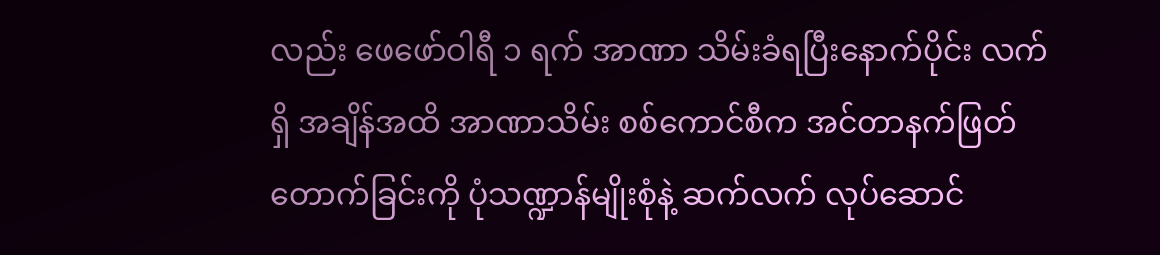လည်း ဖေဖော်ဝါရီ ၁ ရက် အာဏာ သိမ်းခံရပြီးနောက်ပိုင်း လက်ရှိ အချိန်အထိ အာဏာသိမ်း စစ်ကောင်စီက အင်တာနက်ဖြတ်တောက်ခြင်းကို ပုံသဏ္ဍာန်မျိုးစုံနဲ့ ဆက်လက် လုပ်ဆောင်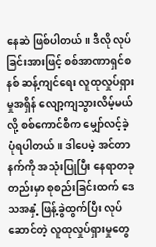နေဆဲ ဖြစ်ပါတယ်။ ဒီလို လုပ်ခြင်းအားဖြင့် စစ်အာဏာရှင်စနစ် ဆန့်ကျင်ရေး လူထုလှုပ်ရှားမှုအရှိန် လျော့ကျသွားလိမ့်မယ်လို့ စစ်ကောင်စီက မျှော်လင့်ခဲ့ပုံရပါတယ်။ ဒါပေမဲ့ အင်တာနက်ကို အသုံးပြုပြီး နေရာတခုတည်းမှာ စုစည်းခြင်းထက် ဒေသအနှံ့ ဖြန့်ခွဲထွက်ပြီး လုပ်ဆောင်တဲ့ လူထုလှုပ်ရှားမှုတွေ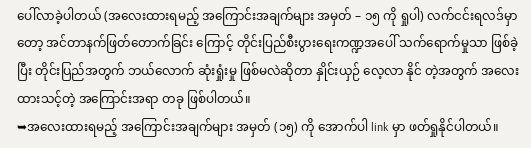ပေါ်လာခဲ့ပါတယ် (အလေးထားရမည့် အကြောင်းအချက်များ အမှတ် – ၁၅ ကို ရှုပါ) လက်ငင်းရလဒ်မှာတော့ အင်တာနက်ဖြတ်တောက်ခြင်း ကြောင့် တိုင်းပြည်စီးပွားရေးကဏ္ဍအပေါ် သက်ရောက်မှုသာ ဖြစ်ခဲ့ပြီး တိုင်းပြည်အတွက် ဘယ်လောက် ဆုံးရှုံးမှု ဖြစ်မလဲဆိုတာ နှိုင်းယှဉ် လေ့လာ နိုင် တဲ့အတွက် အလေးထားသင့်တဲ့ အကြောင်းအရာ တခု ဖြစ်ပါတယ်။
➥အလေးထားရမည့် အကြောင်းအချက်များ အမှတ် (၁၅) ကို အောက်ပါ link မှာ ဖတ်ရှုနိုင်ပါတယ်။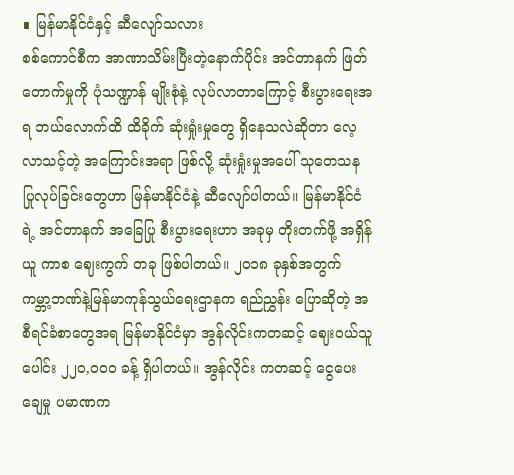∎ မြန်မာနိုင်ငံနှင့် ဆီလျော်သလား
စစ်ကောင်စီက အာဏာသိမ်းပြီးတဲ့နောက်ပိုင်း အင်တာနက် ဖြတ်တောက်မှုကို ပုံသဏ္ဍာန် မျိုးစုံနဲ့ လုပ်လာတာကြောင့် စီးပွားရေးအရ ဘယ်လောက်ထိ ထိခိုက် ဆုံးရှုံးမှုတွေ ရှိနေသလဲဆိုတာ လေ့လာသင့်တဲ့ အကြောင်းအရာ ဖြစ်လို့ ဆုံးရှုံးမှုအပေါ် သုတေသန ပြုလုပ်ခြင်းတွေဟာ မြန်မာနိုင်ငံနဲ့ ဆီလျော်ပါတယ်။ မြန်မာနိုင်ငံရဲ့ အင်တာနက် အခြေပြု စီးပွားရေးဟာ အခုမှ တိုးတက်ဖို့ အရှိန်ယူ ကာစ ဈေးကွက် တခု ဖြစ်ပါတယ်။ ၂၀၁၈ ခုနှစ်အတွက် ကမ္ဘာ့ဘဏ်နဲ့မြန်မာကုန်သွယ်ရေးဌာနက ရည်ညွှန်း ပြောဆိုတဲ့ အစီရင်ခံစာတွေအရ မြန်မာနိုင်ငံမှာ အွန်လိုင်းကတဆင့် ဈေးဝယ်သူပေါင်း ၂၂၀,၀၀၀ ခန့် ရှိပါတယ်။ အွန်လိုင်း ကတဆင့် ငွေပေးချေမှု ပမာဏက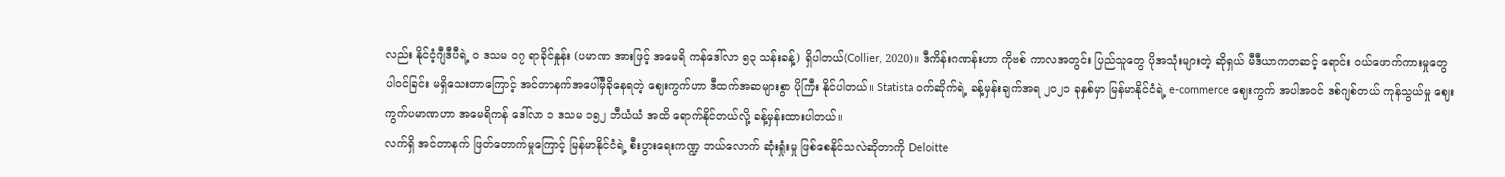လည်း နိုင်ငံ့ဂျီဒီပီရဲ့ ၀ ဒသမ ၀၇ ရာခိုင်နှုန်း (ပမာဏ အားဖြင့် အမေရိ ကန်ဒေါ်လာ ၅၃ သန်းခန့်) ရှိပါတယ်(Collier, 2020)။ ဒီကိန်းဂဏန်းဟာ ကိုဗစ် ကာလအတွင်း ပြည်သူတွေ ပိုအသုံးများတဲ့ ဆိုရှယ် မီဒီယာကတဆင့် ရောင်း ဝယ်ဖောက်ကားမှုတွေ ပါဝင်ခြင်း မရှိသေးတာကြောင့် အင်တာနက်အပေါ်မှီခိုနေရတဲ့ ဈေးကွက်ဟာ ဒီထက်အဆများစွာ ပိုကြီး နိုင်ပါတယ်။ Statista ဝက်ဆိုက်ရဲ့ ခန့်မှန်းချက်အရ ၂၀၂၁ ခုနှစ်မှာ မြန်မာနိုင်ငံရဲ့ e-commerce ဈေးကွက် အပါအဝင် ဒစ်ဂျစ်တယ် ကုန်သွယ်မှု ဈေးကွက်ပမာဏဟာ အမေရိကန် ဒေါ်လာ ၁ ဒသမ ၁၅၂ ဘီယံယံ အထိ ရောက်နိုင်တယ်လို့ ခန့်မှန်းထားပါတယ်။
လက်ရှိ အင်တာနက် ဖြတ်တောက်မှုကြောင့် မြန်မာနိုင်ငံရဲ့ စီးပွားရေးကဏ္ဍ ဘယ်လောက် ဆုံးရှုံးမှု ဖြစ်စေနိုင်သလဲဆိုတာကို Deloitte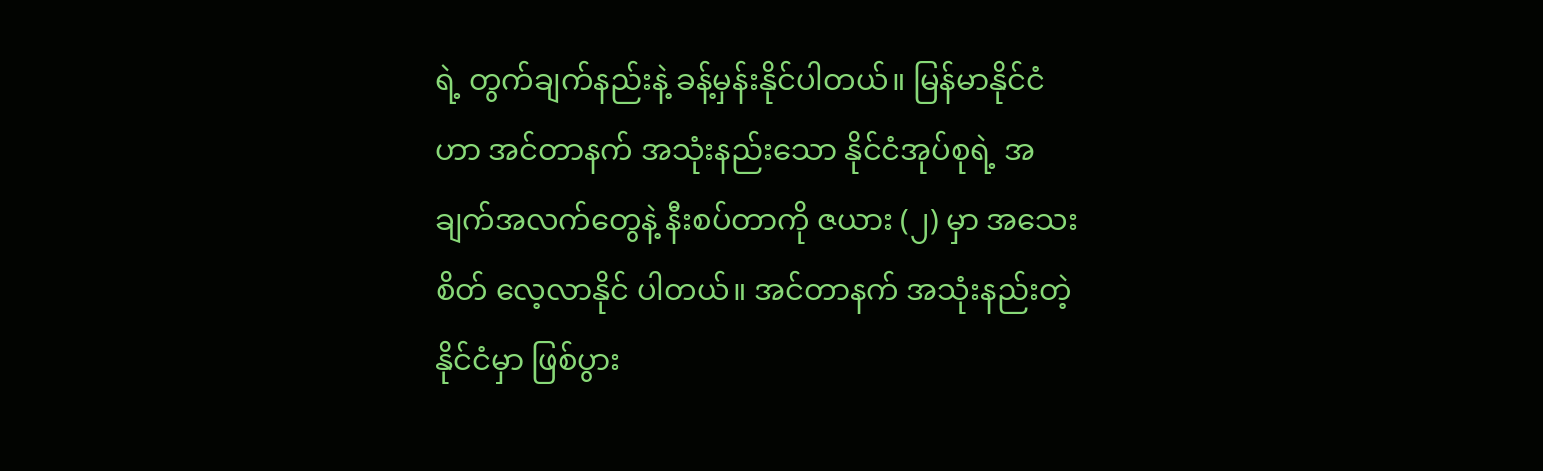ရဲ့ တွက်ချက်နည်းနဲ့ ခန့်မှန်းနိုင်ပါတယ်။ မြန်မာနိုင်ငံဟာ အင်တာနက် အသုံးနည်းသော နိုင်ငံအုပ်စုရဲ့ အချက်အလက်တွေနဲ့ နီးစပ်တာကို ဇယား (၂) မှာ အသေးစိတ် လေ့လာနိုင် ပါတယ်။ အင်တာနက် အသုံးနည်းတဲ့ နိုင်ငံမှာ ဖြစ်ပွား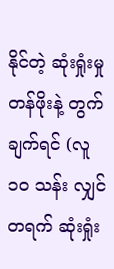နိုင်တဲ့ ဆုံးရှုံးမှု တန်ဖိုးနဲ့ တွက်ချက်ရင် (လူ ၁၀ သန်း လျှင် တရက် ဆုံးရှုံး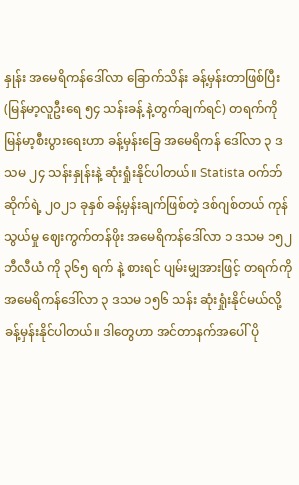နှုန်း အမေရိကန်ဒေါ်လာ ခြောက်သိန်း ခန့်မှန်းတာဖြစ်ပြီး (မြန်မာ့လူဦးရေ ၅၄ သန်းခန့် နဲ့တွက်ချက်ရင်) တရက်ကို မြန်မာ့စီးပွားရေးဟာ ခန့်မှန်းခြေ အမေရိကန် ဒေါ်လာ ၃ ဒသမ ၂၄ သန်းနှုန်းနဲ့ ဆုံးရှုံးနိုင်ပါတယ်။ Statista ဝက်ဘ်ဆိုက်ရဲ့ ၂၀၂၁ ခုနှစ် ခန့်မှန်းချက်ဖြစ်တဲ့ ဒစ်ဂျစ်တယ် ကုန်သွယ်မှု ဈေးကွက်တန်ဖိုး အမေရိကန်ဒေါ်လာ ၁ ဒသမ ၁၅၂ ဘီလီယံ ကို ၃၆၅ ရက် နဲ့ စားရင် ပျမ်းမျှအားဖြင့် တရက်ကို အမေရိကန်ဒေါ်လာ ၃ ဒသမ ၁၅၆ သန်း ဆုံးရှုံးနိုင်မယ်လို့ ခန့်မှန်းနိုင်ပါတယ်။ ဒါတွေဟာ အင်တာနက်အပေါ် ပို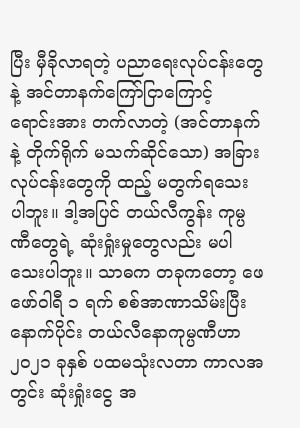ပြီး မှီခိုလာရတဲ့ ပညာရေးလုပ်ငန်းတွေနဲ့ အင်တာနက်ကြော်ငြာကြောင့် ရောင်းအား တက်လာတဲ့ (အင်တာနက်နဲ့ တိုက်ရိုက် မသက်ဆိုင်သော) အခြားလုပ်ငန်းတွေကို ထည့် မတွက်ရသေး ပါဘူး။ ဒါ့အပြင် တယ်လီကွန်း ကုမ္ပဏီတွေရဲ့ ဆုံးရှုံးမှုတွေလည်း မပါသေးပါဘူး။ သာဓက တခုကတော့ ဖေဖော်ဝါရီ ၁ ရက် စစ်အာဏာသိမ်းပြီးနောက်ပိုင်း တယ်လီနောကုမ္ပဏီဟာ ၂၀၂၁ ခုနှစ် ပထမသုံးလတာ ကာလအတွင်း ဆုံးရှုံးငွေ အ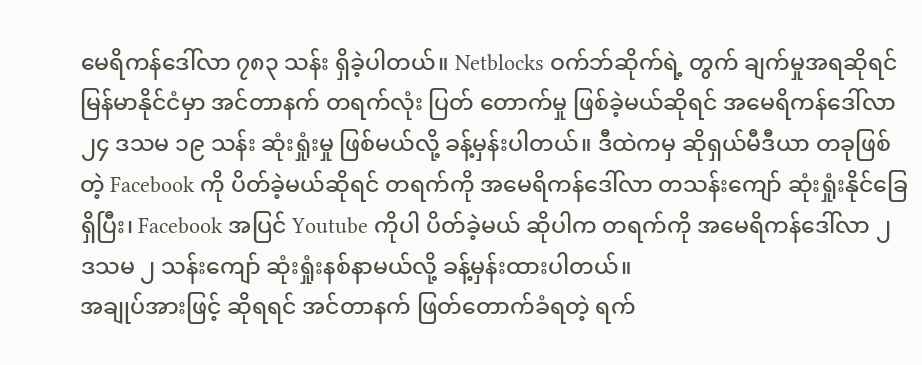မေရိကန်ဒေါ်လာ ၇၈၃ သန်း ရှိခဲ့ပါတယ်။ Netblocks ဝက်ဘ်ဆိုက်ရဲ့ တွက် ချက်မှုအရဆိုရင် မြန်မာနိုင်ငံမှာ အင်တာနက် တရက်လုံး ပြတ် တောက်မှု ဖြစ်ခဲ့မယ်ဆိုရင် အမေရိကန်ဒေါ်လာ ၂၄ ဒသမ ၁၉ သန်း ဆုံးရှုံးမှု ဖြစ်မယ်လို့ ခန့်မှန်းပါတယ်။ ဒီထဲကမှ ဆိုရှယ်မီဒီယာ တခုဖြစ်တဲ့ Facebook ကို ပိတ်ခဲ့မယ်ဆိုရင် တရက်ကို အမေရိကန်ဒေါ်လာ တသန်းကျော် ဆုံးရှုံးနိုင်ခြေ ရှိပြီး၊ Facebook အပြင် Youtube ကိုပါ ပိတ်ခဲ့မယ် ဆိုပါက တရက်ကို အမေရိကန်ဒေါ်လာ ၂ ဒသမ ၂ သန်းကျော် ဆုံးရှုံးနစ်နာမယ်လို့ ခန့်မှန်းထားပါတယ်။
အချုပ်အားဖြင့် ဆိုရရင် အင်တာနက် ဖြတ်တောက်ခံရတဲ့ ရက်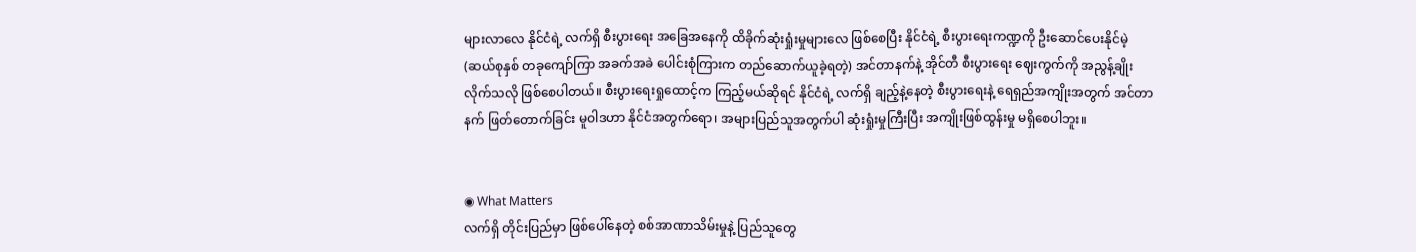များလာလေ နိုင်ငံရဲ့ လက်ရှိ စီးပွားရေး အခြေအနေကို ထိခိုက်ဆုံးရှုံးမှုများလေ ဖြစ်စေပြီး နိုင်ငံရဲ့ စီးပွားရေးကဏ္ဍကို ဦးဆောင်ပေးနိုင်မဲ့ (ဆယ်စုနှစ် တခုကျော်ကြာ အခက်အခဲ ပေါင်းစုံကြားက တည်ဆောက်ယူခဲ့ရတဲ့) အင်တာနက်နဲ့ အိုင်တီ စီးပွားရေး ဈေးကွက်ကို အညွန့်ချိုးလိုက်သလို ဖြစ်စေပါတယ်။ စီးပွားရေးရှုထောင့်က ကြည့်မယ်ဆိုရင် နိုင်ငံရဲ့ လက်ရှိ ချည့်နဲ့နေတဲ့ စီးပွားရေးနဲ့ ရေရှည်အကျိုးအတွက် အင်တာနက် ဖြတ်တောက်ခြင်း မူဝါဒဟာ နိုင်ငံအတွက်ရော၊ အများပြည်သူအတွက်ပါ ဆုံးရှုံးမှုကြီးပြီး အကျိုးဖြစ်ထွန်းမှု မရှိစေပါဘူး။


◉ What Matters
လက်ရှိ တိုင်းပြည်မှာ ဖြစ်ပေါ်နေတဲ့ စစ်အာဏာသိမ်းမှုနဲ့ ပြည်သူတွေ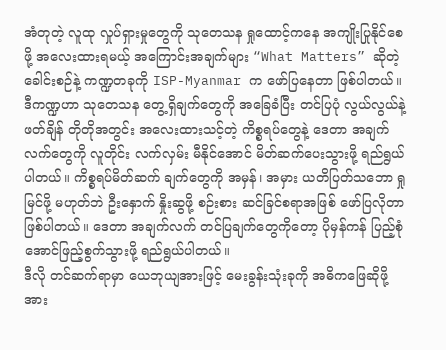အံတုတဲ့ လူထု လှုပ်ရှားမှုတွေကို သုတေသန ရှုထောင့်ကနေ အကျိုးပြုနိုင်စေဖို့ အလေးထားရမယ့် အကြောင်းအချက်များ “What Matters” ဆိုတဲ့ ခေါင်းစဉ်နဲ့ ကဏ္ဍတခုကို ISP-Myanmar က ဖော်ပြနေတာ ဖြစ်ပါတယ်။ ဒီကဏ္ဍဟာ သုတေသန တွေ့ရှိချက်တွေကို အခြေခံပြီး တင်ပြပုံ လွယ်လွယ်နဲ့ ဖတ်ချိန် တိုတိုအတွင်း အလေးထားသင့်တဲ့ ကိစ္စရပ်တွေနဲ့ ဒေတာ အချက်လက်တွေကို လူတိုင်း လက်လှမ်း မီနိုင်အောင် မိတ်ဆက်ပေးသွားဖို့ ရည်ရွယ်ပါတယ်။ ကိစ္စရပ်မိတ်ဆက် ချက်တွေကို အမှန်၊ အမှား ယတိပြတ်သဘော ရှုမြင်ဖို့ မဟုတ်ဘဲ ဦးနှောက် နှိုးဆွဖို့ စဉ်းစား ဆင်ခြင်စရာအဖြစ် ဖော်ပြလိုတာ ဖြစ်ပါတယ်။ ဒေတာ အချက်လက် တင်ပြချက်တွေကိုတော့ ပိုမှန်ကန် ပြည့်စုံအောင်ဖြည့်စွက်သွားဖို့ ရည်ရွယ်ပါတယ်။
ဒီလို တင်ဆက်ရာမှာ ယေဘုယျအားဖြင့် မေးခွန်းသုံးခုကို အဓိကဖြေဆိုဖို့ အား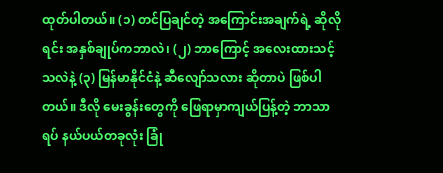ထုတ်ပါတယ်။ (၁) တင်ပြချင်တဲ့ အကြောင်းအချက်ရဲ့ ဆိုလိုရင်း အနှစ်ချုပ်ကဘာလဲ၊ (၂) ဘာကြောင့် အလေးထားသင့်သလဲနဲ့ (၃) မြန်မာနိုင်ငံနဲ့ ဆီလျော်သလား ဆိုတာပဲ ဖြစ်ပါတယ်။ ဒီလို မေးခွန်းတွေကို ဖြေရာမှာကျယ်ပြန့်တဲ့ ဘာသာရပ် နယ်ပယ်တခုလုံး ခြုံ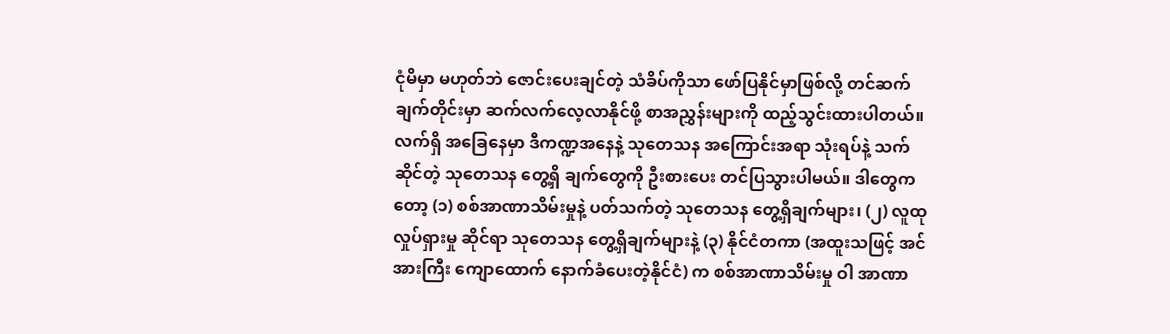ငုံမိမှာ မဟုတ်ဘဲ ဇောင်းပေးချင်တဲ့ သံခိပ်ကိုသာ ဖော်ပြနိုင်မှာဖြစ်လို့ တင်ဆက် ချက်တိုင်းမှာ ဆက်လက်လေ့လာနိုင်ဖို့ စာအညွှန်းများကို ထည့်သွင်းထားပါတယ်။
လက်ရှိ အခြေနေမှာ ဒီကဏ္ဍအနေနဲ့ သုတေသန အကြောင်းအရာ သုံးရပ်နဲ့ သက်ဆိုင်တဲ့ သုတေသန တွေ့ရှိ ချက်တွေကို ဦးစားပေး တင်ပြသွားပါမယ်။ ဒါတွေကတော့ (၁) စစ်အာဏာသိမ်းမှုနဲ့ ပတ်သက်တဲ့ သုတေသန တွေ့ရှိချက်များ၊ (၂) လူထုလှုပ်ရှားမှု ဆိုင်ရာ သုတေသန တွေ့ရှိချက်များနဲ့ (၃) နိုင်ငံတကာ (အထူးသဖြင့် အင်အားကြီး ကျောထောက် နောက်ခံပေးတဲ့နိုင်ငံ) က စစ်အာဏာသိမ်းမှု ဝါ အာဏာ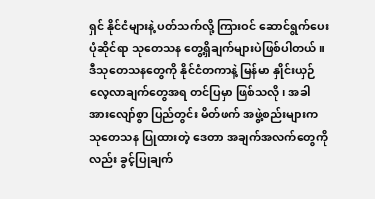ရှင် နိုင်ငံများနဲ့ ပတ်သက်လို့ ကြားဝင် ဆောင်ရွက်ပေးပုံဆိုင်ရာ သုတေသန တွေ့ရှိချက်များပဲဖြစ်ပါတယ်။ ဒီသုတေသနတွေကို နိုင်ငံတကာနဲ့ မြန်မာ နှိုင်းယှဉ် လေ့လာချက်တွေအရ တင်ပြမှာ ဖြစ်သလို၊ အခါ အားလျော်စွာ ပြည်တွင်း မိတ်ဖက် အဖွဲ့စည်းများက သုတေသန ပြုထားတဲ့ ဒေတာ အချက်အလက်တွေကိုလည်း ခွင့်ပြုချက်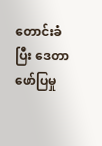တောင်းခံပြီး ဒေတာဖော်ပြမှု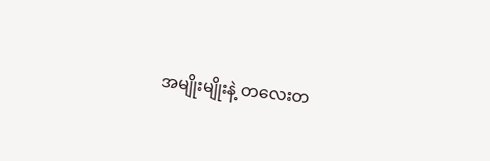အမျိုးမျိုးနဲ့ တလေးတ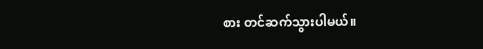စား တင်ဆက်သွားပါမယ်။